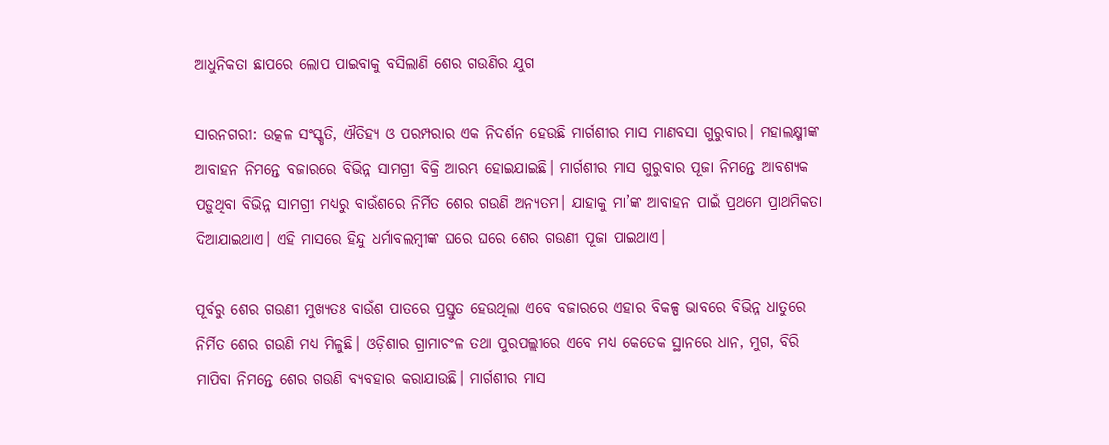ଆଧୁନିକତା ଛାପରେ ଲୋପ ପାଇବାକୁ ବସିଲାଣି ଶେର ଗଉଣିର ଯୁଗ

ସାରନଗରୀ: ଉତ୍କଳ ସଂସ୍କୃତି, ଐତିହ୍ୟ ଓ ପରମ୍ପରାର ଏକ ନିଦର୍ଶନ ହେଉଛି ମାର୍ଗଶୀର ମାସ ମାଣବସା ଗୁରୁବାର। ମହାଲକ୍ଷ୍ମୀଙ୍କ ଆବାହନ ନିମନ୍ତେ ବଜାରରେ ବିଭିନ୍ନ ସାମଗ୍ରୀ ବିକ୍ରି ଆରମ୍ଭ ହୋଇଯାଇଛି। ମାର୍ଗଶୀର ମାସ ଗୁରୁବାର ପୂଜା ନିମନ୍ତେ ଆବଶ୍ୟକ ପଡ଼ୁଥିବା ବିଭିନ୍ନ ସାମଗ୍ରୀ ମଧ୍ୟରୁ ବାଉଁଶରେ ନିର୍ମିତ ଶେର ଗଉଣି ଅନ୍ୟତମ। ଯାହାକୁ ମା’ଙ୍କ ଆବାହନ ପାଇଁ ପ୍ରଥମେ ପ୍ରାଥମିକତା ଦିଆଯାଇଥାଏ। ଏହି ମାସରେ ହିନ୍ଦୁ ଧର୍ମାବଲମ୍ବୀଙ୍କ ଘରେ ଘରେ ଶେର ଗଉଣୀ ପୂଜା ପାଇଥାଏ।

ପୂର୍ବରୁ ଶେର ଗଉଣୀ ମୁଖ୍ୟତଃ ବାଉଁଶ ପାତରେ ପ୍ରସ୍ତୁତ ହେଉଥିଲା ଏବେ ବଜାରରେ ଏହାର ବିକଳ୍ପ ଭାବରେ ବିଭିନ୍ନ ଧାତୁରେ ନିର୍ମିତ ଶେର ଗଉଣି ମଧ୍ୟ ମିଳୁଛି। ଓଡ଼ିଶାର ଗ୍ରାମାଚଂଳ ତଥା ପୁରପଲ୍ଲୀରେ ଏବେ ମଧ୍ୟ କେତେକ ସ୍ଥାନରେ ଧାନ, ମୁଗ, ବିରି ମାପିବା ନିମନ୍ତେ ଶେର ଗଉଣି ବ୍ୟବହାର କରାଯାଉଛି। ମାର୍ଗଶୀର ମାସ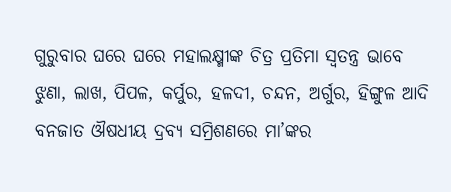ଗୁରୁବାର ଘରେ ଘରେ ମହାଲକ୍ଷ୍ମୀଙ୍କ ଚିତ୍ର ପ୍ରତିମା ସ୍ୱତନ୍ତ୍ର ଭାବେ ଝୁଣା, ଲାଖ, ପିପଳ, କର୍ପୁର, ହଳଦୀ, ଚନ୍ଦନ, ଅର୍ଗୁର, ହିଙ୍ଗୁଳ ଆଦି ବନଜାତ ଔଷଧୀୟ ଦ୍ରବ୍ୟ ସମ୍ରିଶଣରେ ମା’ଙ୍କର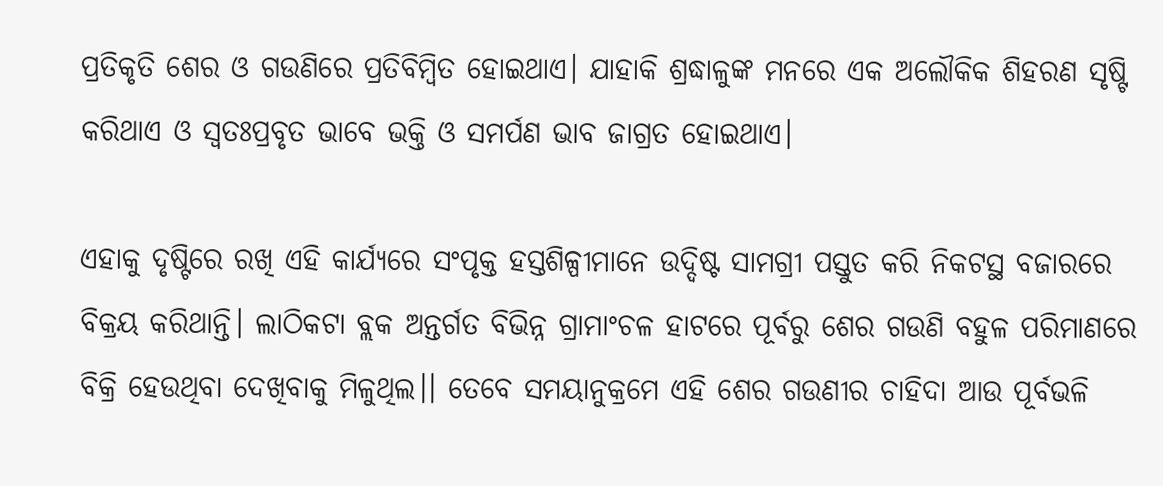ପ୍ରତିକୃତି ଶେର ଓ ଗଉଣିରେ ପ୍ରତିବିମ୍ବିତ ହୋଇଥାଏ। ଯାହାକି ଶ୍ରଦ୍ଧାଳୁଙ୍କ ମନରେ ଏକ ଅଲୌକିକ ଶିହରଣ ସୃଷ୍ଟି କରିଥାଏ ଓ ସ୍ୱତଃପ୍ରବୃତ ଭାବେ ଭକ୍ତି ଓ ସମର୍ପଣ ଭାବ ଜାଗ୍ରତ ହୋଇଥାଏ।

ଏହାକୁ ଦୃଷ୍ଟିରେ ରଖି ଏହି କାର୍ଯ୍ୟରେ ସଂପୃକ୍ତ ହସ୍ତଶିଳ୍ପୀମାନେ ଉଦ୍ଦିଷ୍ଟ ସାମଗ୍ରୀ ପସ୍ତୁତ କରି ନିକଟସ୍ଥ ବଜାରରେ ବିକ୍ରୟ କରିଥାନ୍ତି। ଲାଠିକଟା ବ୍ଲକ ଅନ୍ତର୍ଗତ ବିଭିନ୍ନ ଗ୍ରାମାଂଚଳ ହାଟରେ ପୂର୍ବରୁ ଶେର ଗଉଣି ବହୁଳ ପରିମାଣରେ ବିକ୍ରି ହେଉଥିବା ଦେଖିବାକୁ ମିଳୁଥିଲ।। ତେବେ ସମୟାନୁକ୍ରମେ ଏହି ଶେର ଗଉଣୀର ଚାହିଦା ଆଉ ପୂର୍ବଭଳି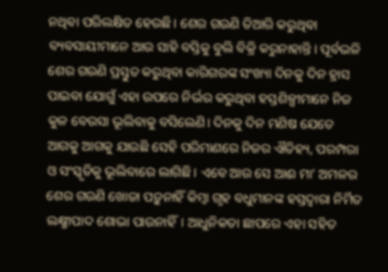ନଥିବା ପରିଲକ୍ଷିତ ହେଉଛି। ଶେର ଗଉଣି ତିଆରି କରୁଥିବା ବ୍ୟବସାୟୀମାନେ ଆଉ ସାହି ବସ୍ତିକୁ ବୁଲି ବିକ୍ରି କରୁନାହାନ୍ତି। ପୂର୍ବଭଳି ଶେର ଗଉଣି ପ୍ରସ୍ତୁତ କରୁଥିବା କାରିଗରଙ୍କ ସଂଖ୍ୟା ଦିନକୁ ଦିନ ହ୍ରାସ ପାଇବା ଯୋଗୁଁ ଏହା ଉପରେ ନିର୍ଭର କରୁଥିବା ହସ୍ତଶିଳ୍ପୀମାନେ ନିଜ କୁଳ ବେଉସା ଭୂଲିବାକୁ ବସିଲେଣି। ଦିନକୁ ଦିନ ମଣିଷ ଯେତେ ଆଗକୁ ଆଗକୁ ଯାଉଛି ସେହି ପରିମାଣରେ ନିଜର ଐତିହ୍ୟ, ପରମ୍ପରା ଓ ସଂସ୍କୃତିକୁ ଭୂଲିବାରେ ଲାଗିଛି। ଏବେ ଆଉ ସେ ଆଈ ମା’ ଅମଳର ଶେର ଗଉଣି ଖୋଜା ପଡ଼ୁନାହିଁ କିମ୍ବା ଗୃହ ବଧୁମାନଙ୍କ ହସ୍ତଦ୍ୱାରା ନିର୍ମିତ ଲକ୍ଷ୍ମୀପାଦ ଶୋଭା ପାଉନାହିଁ। ଆଧୁନିକତା ଛାପରେ ଏହା ସହିତ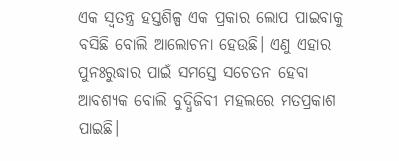ଏକ ସ୍ୱତନ୍ତ୍ର ହସ୍ତଶିଳ୍ପ ଏକ ପ୍ରକାର ଲୋପ ପାଇବାକୁ ବସିଛି ବୋଲି ଆଲୋଚନା ହେଉଛି। ଏଣୁ ଏହାର ପୁନଃରୁଦ୍ଧାର ପାଇଁ ସମସ୍ତେ ସଚେତନ ହେବା ଆବଶ୍ୟକ ବୋଲି ବୁଦ୍ଧିଜିବୀ ମହଲରେ ମତପ୍ରକାଶ ପାଇଛି।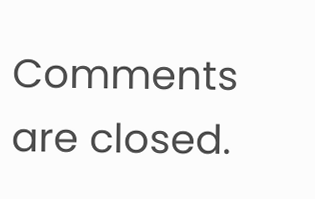Comments are closed.